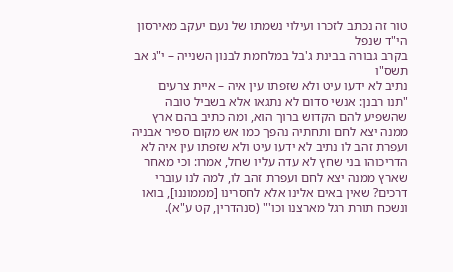טור זה נכתב לזכרו ועילוי נשמתו של נעם יעקב מאירסון הי"ד שנפל
בקרב גבורה בבינת ג'בל במלחמת לבנון השנייה – י"ג אב תשס"ו
נתיב לא ידעו עיט ולא שזפתו עין איה – איית צרעים
"תנו רבנן: אנשי סדום לא נתגאו אלא בשביל טובה שהשפיע להם הקדוש ברוך הוא, ומה כתיב בהם ארץ ממנה יצא לחם ותחתיה נהפך כמו אש מקום ספיר אבניה ועפרת זהב לו נתיב לא ידעו עיט ולא שזפתו עין איה לא הדריכוהו בני שחץ לא עדה עליו שחל, אמרו: וכי מאחר שארץ ממנה יצא לחם ועפרת זהב לו, למה לנו עוברי דרכים? שאין באים אלינו אלא לחסרינו [מממוננו], בואו ונשכח תורת רגל מארצנו וכו'" (סנהדרין, קט ע"א).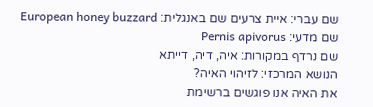שם עברי: איית צרעים שם באנגלית: European honey buzzard שם מדעי: Pernis apivorus
שם נרדף במקורות: איה, דיה, דייתא
הנושא המרכזי: לזיהוי האיה?
את האיה אנו פוגשים ברשימת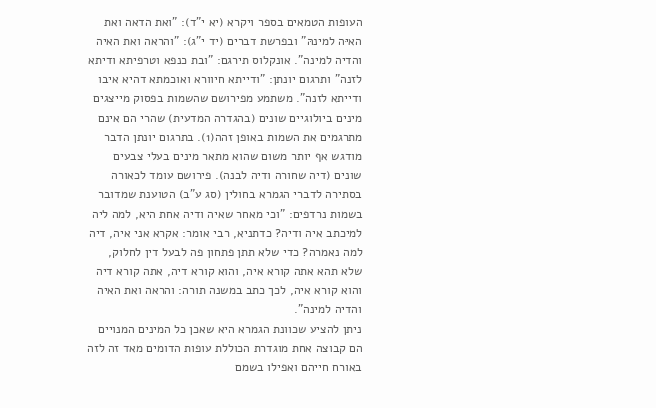העופות הטמאים בספר ויקרא (יא י"ד): "ואת הדאה ואת האיּה למינהּ" ובפרשת דברים (יד י"ג): "והראה ואת האיה והדיה למינה". אונקלוס תירגם: "ובת כנפא וטרפיתא ודיתא לזנה" ותרגום יונתן: "ודייתא חיוורא ואוכמתא דהיא איבו ודייתא לזנה". משתמע מפירושם שהשמות בפסוק מייצגים מינים ביולוגיים שונים (בהגדרה המדעית) שהרי הם אינם מתרגמים את השמות באופן זהה(1). בתרגום יונתן הדבר מודגש אף יותר משום שהוא מתאר מינים בעלי צבעים שונים (דיה שחורה ודיה לבנה). פירושם עומד לכאורה בסתירה לדברי הגמרא בחולין (סג ע"ב) הטוענת שמדובר בשמות נרדפים: "וכי מאחר שאיה ודיה אחת היא, למה ליה למיכתב איה ודיה? כדתניא, רבי אומר: אקרא אני איה, דיה למה נאמרה? כדי שלא תתן פתחון פה לבעל דין לחלוק, שלא תהא אתה קורא איה, והוא קורא דיה, אתה קורא דיה והוא קורא איה, לכך כתב במשנה תורה: והראה ואת האיה והדיה למינה".
ניתן להציע שכוונת הגמרא היא שאכן כל המינים המנויים הם קבוצה אחת מוגדרת הכוללת עופות הדומים מאד זה לזה באורח חייהם ואפילו בשמם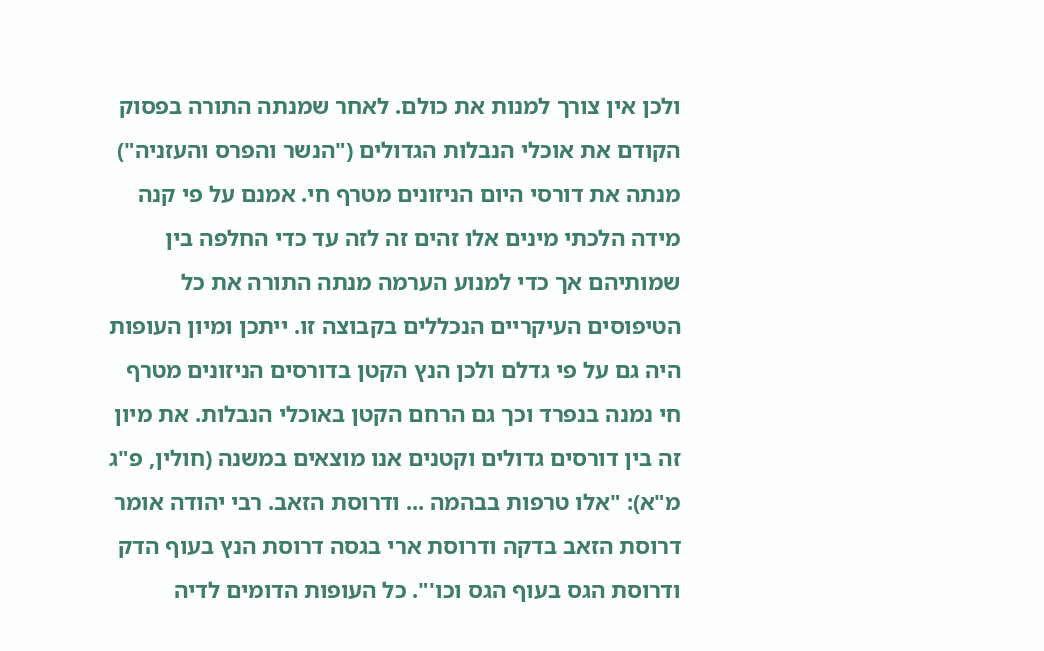ולכן אין צורך למנות את כולם. לאחר שמנתה התורה בפסוק הקודם את אוכלי הנבלות הגדולים ("הנשר והפרס והעזניה") מנתה את דורסי היום הניזונים מטרף חי. אמנם על פי קנה מידה הלכתי מינים אלו זהים זה לזה עד כדי החלפה בין שמותיהם אך כדי למנוע הערמה מנתה התורה את כל הטיפוסים העיקריים הנכללים בקבוצה זו. ייתכן ומיון העופות היה גם על פי גדלם ולכן הנץ הקטן בדורסים הניזונים מטרף חי נמנה בנפרד וכך גם הרחם הקטן באוכלי הנבלות. את מיון זה בין דורסים גדולים וקטנים אנו מוצאים במשנה (חולין, פ"ג מ"א): "אלו טרפות בבהמה ... ודרוסת הזאב. רבי יהודה אומר דרוסת הזאב בדקה ודרוסת ארי בגסה דרוסת הנץ בעוף הדק ודרוסת הגס בעוף הגס וכו'". כל העופות הדומים לדיה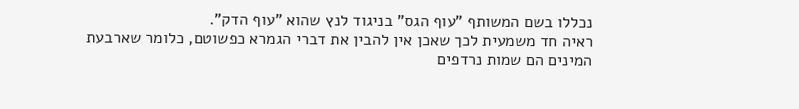נכללו בשם המשותף "עוף הגס" בניגוד לנץ שהוא "עוף הדק".
ראיה חד משמעית לכך שאכן אין להבין את דברי הגמרא כפשוטם, כלומר שארבעת המינים הם שמות נרדפים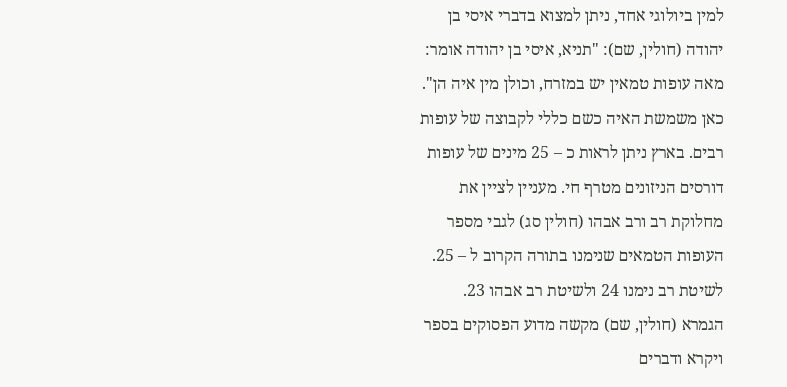למין ביולוגי אחד, ניתן למצוא בדברי איסי בן יהודה (חולין, שם): "תניא, איסי בן יהודה אומר: מאה עופות טמאין יש במזרח, וכולן מין איה הן". כאן משמשת האיה כשם כללי לקבוצה של עופות רבים. בארץ ניתן לראות כ – 25 מינים של עופות דורסים הניזונים מטרף חי. מעניין לציין את מחלוקת רב ורב אבהו (חולין סג) לגבי מספר העופות הטמאים שנימנו בתורה הקרוב ל – 25. לשיטת רב נימנו 24 ולשיטת רב אבהו 23.
הגמרא (חולין, שם) מקשה מדוע הפסוקים בספר ויקרא ודברים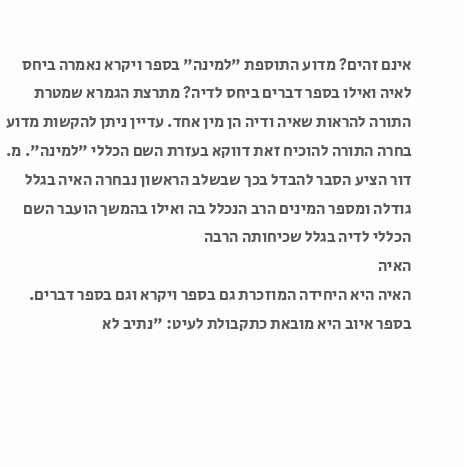אינם זהים? מדוע התוספת "למינה" בספר ויקרא נאמרה ביחס לאיה ואילו בספר דברים ביחס לדיה? מתרצת הגמרא שמטרת התורה להראות שאיה ודיה הן מין אחד. עדיין ניתן להקשות מדוע בחרה התורה להוכיח זאת דווקא בעזרת השם הכללי "למינה". מ. דור הציע הסבר להבדל בכך שבשלב הראשון נבחרה האיה בגלל גודלה ומספר המינים הרב הנכלל בה ואילו בהמשך הועבר השם הכללי לדיה בגלל שכיחותה הרבה
האיה
האיה היא היחידה המוזכרת גם בספר ויקרא וגם בספר דברים. בספר איוב היא מובאת כתקבולת לעיט: "נתיב לא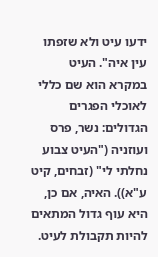ידעו עיט ולא שזפתו עין איה". העיט במקרא הוא שם כללי לאוכלי הפגרים הגדולים: נשר, פרס ועוזניה ("העיט צבוע נחלתי לי" (זבחים, קיט ע"א)). האיה, אם כן, היא עוף גדול המתאים להיות תקבולת לעיט.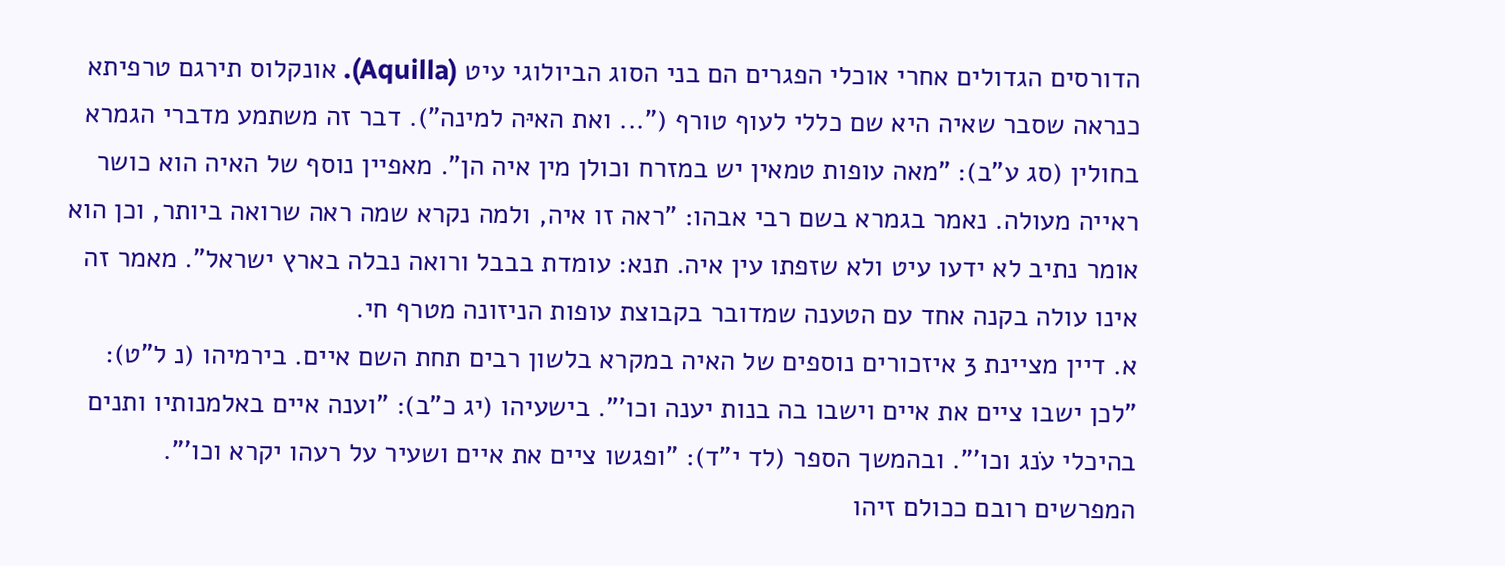הדורסים הגדולים אחרי אוכלי הפגרים הם בני הסוג הביולוגי עיט (Aquilla). אונקלוס תירגם טרפיתא כנראה שסבר שאיה היא שם כללי לעוף טורף ("... ואת האיּה למינה"). דבר זה משתמע מדברי הגמרא בחולין (סג ע"ב): "מאה עופות טמאין יש במזרח וכולן מין איה הן". מאפיין נוסף של האיה הוא כושר ראייה מעולה. נאמר בגמרא בשם רבי אבהו: "ראה זו איה, ולמה נקרא שמה ראה שרואה ביותר, וכן הוא אומר נתיב לא ידעו עיט ולא שזפתו עין איה. תנא: עומדת בבבל ורואה נבלה בארץ ישראל". מאמר זה אינו עולה בקנה אחד עם הטענה שמדובר בקבוצת עופות הניזונה מטרף חי.
א. דיין מציינת 3 איזכורים נוספים של האיה במקרא בלשון רבים תחת השם איים. בירמיהו (נ ל"ט): "לכן ישבו ציים את איים וישבו בה בנות יענה וכו'". בישעיהו (יג כ"ב): "וענה איים באלמנותיו ותנים בהיכלי עֹנג וכו'". ובהמשך הספר (לד י"ד): "ופגשו ציים את איים ושעיר על רעהו יקרא וכו'". המפרשים רובם ככולם זיהו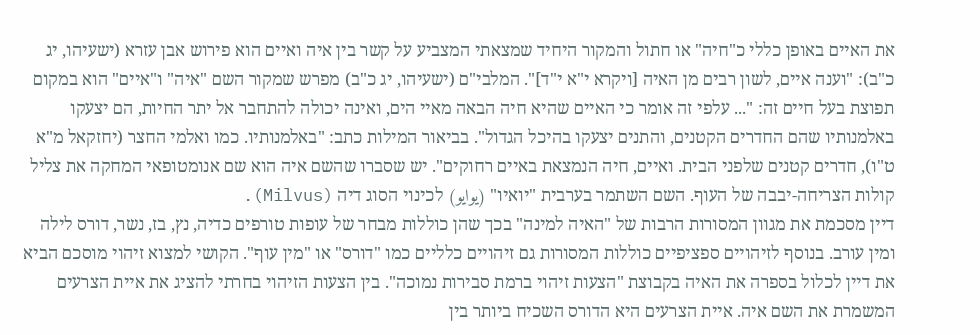את האיים באופן כללי כ"חיה" או חתול והמקור היחיד שמצאתי המצביע על קשר בין איה ואיים הוא פירוש אבן עזרא (ישעיהו, יג כ"ב): "וענה איים, לשון רבים מן האיה [ויקרא י"א י"ד]". המלבי"ם (ישעיהו, יג כ"ב) מפרש שמקור השם "איה" ו"איים" הוא במקום תפוצת בעל חיים זה: "... עלפי זה אומר כי האיים שהיא חיה הבאה מאיי הים, ואינה יכולה להתחבר אל יתר החיות, הם יצעקו באלמנותיו שהם החדרים הקטנים, והתנים יצעקו בהיכל הגדול". בביאור המילות כתב: "באלמנותיו. כמו ואלמי החצר (יחזקאל מ"א ט"ו), חדרים קטנים שלפני הבית. ואיים, חיה הנמצאת באיים רחוקים". יש שסברו שהשם איה הוא שם אנומטופאי המחקה את צליל קולות הצריחה-יבבה של העוף. השם השתמר בערבית "יואיו" (يوايو) לכינוי הסוג דיה (Milvus).
דיין מסכמת את מגוון המסורות הרבות של "האיה למינה" בכך שהן כוללות מבחר של עופות טורפים כדיה, נץ, בז, נשר, דורס לילה ומין עורב. בנוסף לזיהויים ספציפיים כוללות המסורות גם זיהויים כלליים כמו "דורס" או "מין עוף". הקושי למצוא זיהוי מוסכם הביא את דיין לכלול בספרה את האיה בקבוצת "הצעות זיהוי ברמת סבירות נמוכה". בין הצעות הזיהוי בחרתי להציג את איית הצרעים המשמרת את השם איה. איית הצרעים היא הדורס השכיח ביותר בין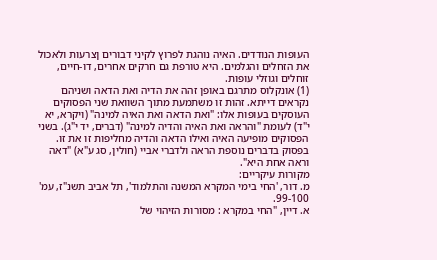העופות הנודדים. האיה נוהגת לפרוץ לקיני דבורים ןצרעות ולאכול את הזחלים והגלמים. היא טורפת גם חרקים אחרים, דו-חיים, זוחלים וגוזלי עופות.
(1) אונקלוס מתרגם באופן זהה את הדיה ואת הדאה ושניהם נקראים דייתא. זהות זו משתמעת מתוך השוואת שני הפסוקים העוסקים בעופות אלו: "ואת הדאה ואת האיה למינה" (ויקרא, יא י"ד) לעומת "והראה ואת האיה והדיה למינה" (דברים, יד י"ג). בשני הפסוקים מופיעה האיה ואילו הדאה והדיה מחליפות זו את זו. בפסוק בדברים נוספת הראה ולדברי אביי (חולין, סג ע"א) "דאה וראה אחת היא".
מקורות עיקריים:
מ. דור, 'החי בימי המקרא המשנה והתלמוד', תל אביב תשנ"ז, עמ' 99-100.
א. דיין, "החי במקרא : מסורות הזיהוי של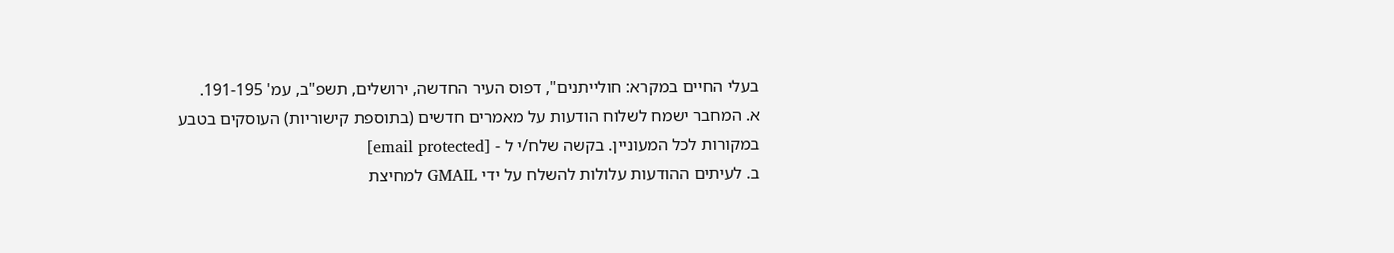בעלי החיים במקרא: חולייתנים", דפוס העיר החדשה, ירושלים, תשפ"ב, עמ' 191-195.
א. המחבר ישמח לשלוח הודעות על מאמרים חדשים (בתוספת קישוריות) העוסקים בטבע במקורות לכל המעוניין. בקשה שלח/י ל - [email protected]
ב. לעיתים ההודעות עלולות להשלח על ידי GMAIL למחיצת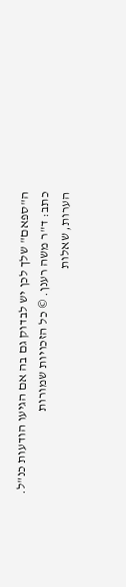ה"ספאם" שלך לכן יש לבדוק גם בה אם הגיעו הודעות כנ"ל.
כתב: ד"ר משה רענן. © כל הזכויות שמורות
הערות, שאלות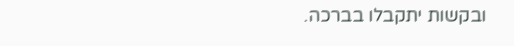ובקשות יתקבלו בברכה.